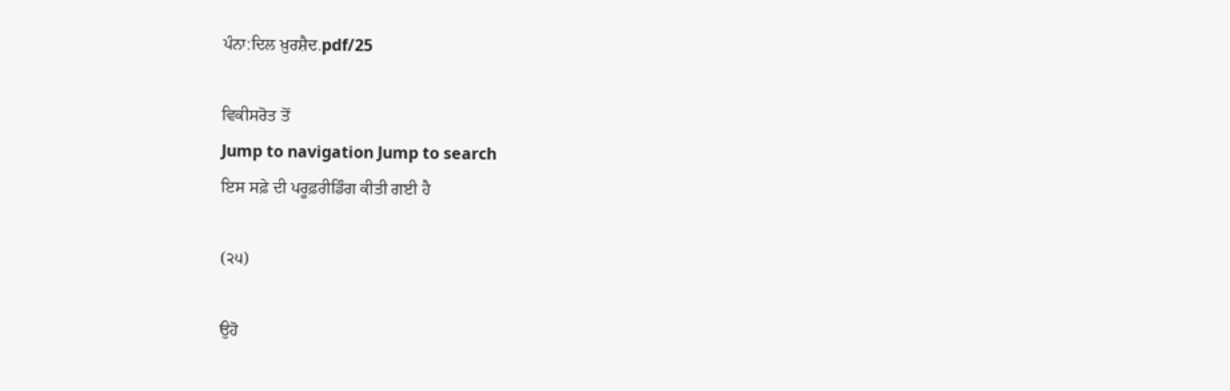ਪੰਨਾ:ਦਿਲ ਖ਼ੁਰਸ਼ੈਦ.pdf/25

ਵਿਕੀਸਰੋਤ ਤੋਂ
Jump to navigation Jump to search
ਇਸ ਸਫ਼ੇ ਦੀ ਪਰੂਫ਼ਰੀਡਿੰਗ ਕੀਤੀ ਗਈ ਹੈ

(੨੫)

ਉਹੋ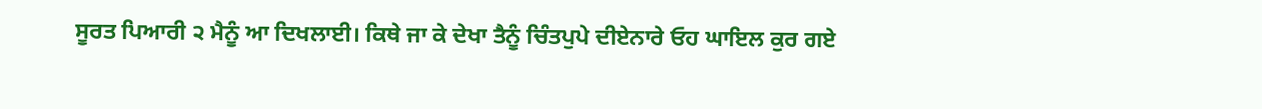ਸੂਰਤ ਪਿਆਰੀ ੨ ਮੈਨੂੰ ਆ ਦਿਖਲਾਈ। ਕਿਥੇ ਜਾ ਕੇ ਦੇਖਾ ਤੈਨੂੰ ਚਿੰਤਪੁਪੇ ਦੀਏਨਾਰੇ ਓਹ ਘਾਇਲ ਕੁਰ ਗਏ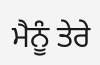ਮੈਨੂੰ ਤੇਰੇ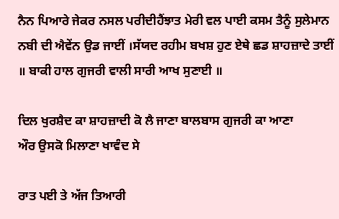ਨੈਨ ਪਿਆਰੇ ਜੇਕਰ ਨਸਲ ਪਰੀਦੀਹੈਂਝਾਤ ਮੇਰੀ ਵਲ ਪਾਈ ਕਸਮ ਤੈਨੂੰ ਸੁਲੇਮਾਨ ਨਬੀ ਦੀ ਐਵੇਂਨ ਉਡ ਜਾਈਂ ।ਸੱਯਦ ਰਹੀਮ ਬਖਸ਼ ਹੁਣ ਏਥੇ ਛਡ ਸ਼ਾਹਜ਼ਾਦੇ ਤਾਈਂ ॥ ਬਾਕੀ ਹਾਲ ਗੁਜਰੀ ਵਾਲੀ ਸਾਰੀ ਆਖ ਸੁਣਾਈ ॥

ਦਿਲ ਖੁਰਸ਼ੈਦ ਕਾ ਸ਼ਾਹਜ਼ਾਦੀ ਕੋ ਲੈ ਜਾਣਾ ਬਾਲਬਾਸ ਗੁਜਰੀ ਕਾ ਆਣਾ
ਔਰ ਉਸਕੋ ਮਿਲਾਣਾ ਖਾਵੰਦ ਸੇ

ਰਾਤ ਪਈ ਤੇ ਅੱਜ ਤਿਆਰੀ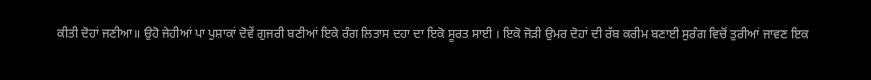ਕੀਤੀ ਦੋਹਾਂ ਜਣੀਆ॥ ਉਹੋ ਜੇਹੀਆਂ ਪਾ ਪੁਸ਼ਾਕਾਂ ਦੋਵੇਂ ਗੁਜਰੀ ਬਣੀਆਂ ਇਕੇ ਰੰਗ ਲਿਤਾਸ ਦਹਾ ਦਾ ਇਕੋ ਸੂਰਤ ਸਾਈ । ਇਕੋ ਜੋੜੀ ਉਮਰ ਦੋਹਾਂ ਦੀ ਰੱਬ ਕਰੀਮ ਬਣਾਈ ਸੁਰੰਗ ਵਿਚੋਂ ਤੁਰੀਆਂ ਜਾਵਣ ਇਕ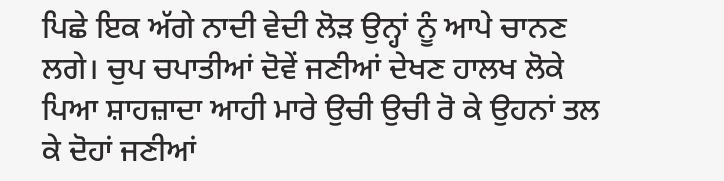ਪਿਛੇ ਇਕ ਅੱਗੇ ਨਾਦੀ ਵੇਦੀ ਲੋੜ ਉਨ੍ਹਾਂ ਨੂੰ ਆਪੇ ਚਾਨਣ ਲਗੇ। ਚੁਪ ਚਪਾਤੀਆਂ ਦੋਵੇਂ ਜਣੀਆਂ ਦੇਖਣ ਹਾਲਖ ਲੋਕੇ ਪਿਆ ਸ਼ਾਹਜ਼ਾਦਾ ਆਹੀ ਮਾਰੇ ਉਚੀ ਉਚੀ ਰੋ ਕੇ ਉਹਨਾਂ ਤਲ ਕੇ ਦੋਹਾਂ ਜਣੀਆਂ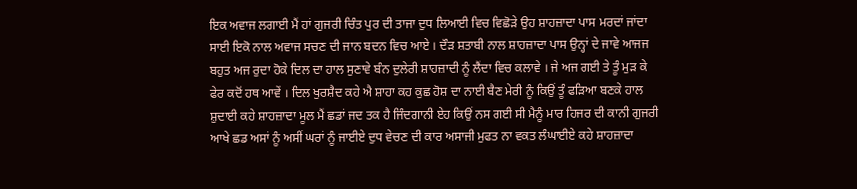ਇਕ ਅਵਾਜ ਲਗਾਈ ਮੈਂ ਹਾਂ ਗੁਜਰੀ ਚਿੰਤ ਪੁਰ ਦੀ ਤਾਜਾ ਦੁਧ ਲਿਆਈ ਵਿਚ ਵਿਛੋੜੇ ਉਹ ਸ਼ਾਹਜ਼ਾਦਾ ਪਾਸ ਮਰਦਾਂ ਜਾਂਦਾ ਸਾਈ ਇਕੋ ਨਾਲ ਅਵਾਜ ਸਚਣ ਦੀ ਜਾਨ ਬਦਨ ਵਿਚ ਆਏ । ਦੌੜ ਸ਼ਤਾਬੀ ਨਾਲ ਸ਼ਾਹਜ਼ਾਦਾ ਪਾਸ ਉਨ੍ਹਾਂ ਦੇ ਜਾਵੇ ਆਜਜ ਬਹੁਤ ਅਜ ਰੁਦਾ ਹੋਕੇ ਦਿਲ ਦਾ ਹਾਲ ਸੁਣਾਵੇ ਬੰਨ ਦੁਲੇਰੀ ਸ਼ਾਹਜ਼ਾਦੀ ਨੂੰ ਲੈਂਦਾ ਵਿਚ ਕਲਾਵੇ । ਜੇ ਅਜ ਗਈ ਤੇ ਤੂੰ ਮੁੜ ਕੇ ਫੇਰ ਕਦੋਂ ਹਥ ਆਵੇਂ । ਦਿਲ ਖੁਰਸ਼ੈਦ ਕਹੇ ਐ ਸ਼ਾਹਾ ਕਹ ਕੁਛ ਹੋਸ਼ ਦਾ ਨਾਈ ਬੈਣ ਮੇਰੀ ਨੂੰ ਕਿਉਂ ਤੂੰ ਫੜਿਆ ਬਣਕੇ ਹਾਲ ਸ਼ੁਦਾਈ ਕਹੇ ਸ਼ਾਹਜ਼ਾਦਾ ਮੂਲ ਮੈਂ ਛਡਾਂ ਜਦ ਤਕ ਹੈ ਜਿੰਦਗਾਨੀ ਏਹ ਕਿਉਂ ਨਸ ਗਈ ਸੀ ਮੈਨੂੰ ਮਾਰ ਹਿਜਰ ਦੀ ਕਾਨੀ ਗੁਜਰੀ ਆਖੇ ਛਡ ਅਸਾਂ ਨੂੰ ਅਸੀਂ ਘਰਾਂ ਨੂੰ ਜਾਈਏ ਦੁਧ ਵੇਚਣ ਦੀ ਕਾਰ ਅਸਾਜੀ ਮੁਫਤ ਨਾ ਵਕਤ ਲੰਘਾਈਏ ਕਹੇ ਸ਼ਾਹਜ਼ਾਦਾ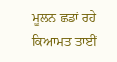ਮੂਲਨ ਛਡਾਂ ਰਹੇ ਕਿਆਮਤ ਤਾਈਂ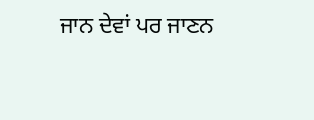ਜਾਨ ਦੇਵਾਂ ਪਰ ਜਾਣਨ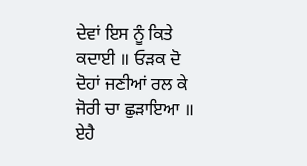ਦੇਵਾਂ ਇਸ ਨੂੰ ਕਿਤੇ ਕਦਾਈ ॥ ਓੜਕ ਦੋ ਦੋਹਾਂ ਜਣੀਆਂ ਰਲ ਕੇ ਜੋਰੀ ਚਾ ਛੁੜਾਇਆ ॥ ਏਹੈ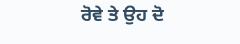ਰੋਵੇ ਤੇ ਉਹ ਦੋ